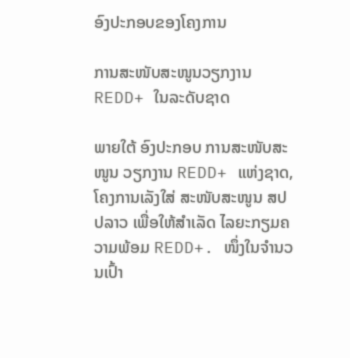ອົງປະກອບຂອງໂຄງການ

ການສະໜັບສະໜູນວຽກງານ REDD+ ໃນລະດັບຊາດ

ພາຍໃຕ້ ອົງປະກອບ ການສະໜັບສະໜູນ ວຽກງານ REDD+ ແຫ່ງຊາດ, ໂຄງການເລັງໃສ່ ສະໜັບສະໜູນ ສປປລາວ ເພື່ອໃຫ້ສໍາເລັດ ໄລຍະກຽມຄວາມພ້ອມ REDD+. ໜຶ່ງໃນຈໍານວນເປົ້າ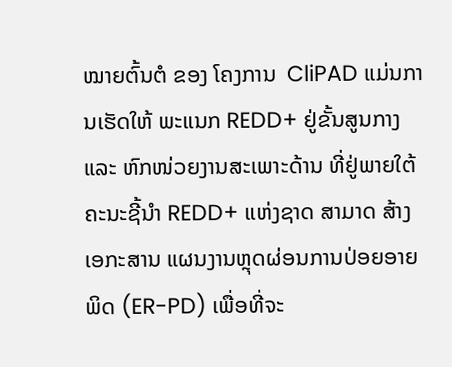ໝາຍຕົ້ນຕໍ ຂອງ ໂຄງການ  CliPAD ແມ່ນການເຮັດໃຫ້ ພະແນກ REDD+ ຢູ່ຂັ້ນສູນກາງ ແລະ ຫົກໜ່ວຍງານສະເພາະດ້ານ ທີ່ຢູ່ພາຍໃຕ້ ຄະນະຊີ້ນໍາ REDD+ ແຫ່ງຊາດ ສາມາດ ສ້າງເອກະສານ ແຜນງານຫຼຸດຜ່ອນການປ່ອຍອາຍພິດ (ER-PD) ເພື່ອທີ່ຈະ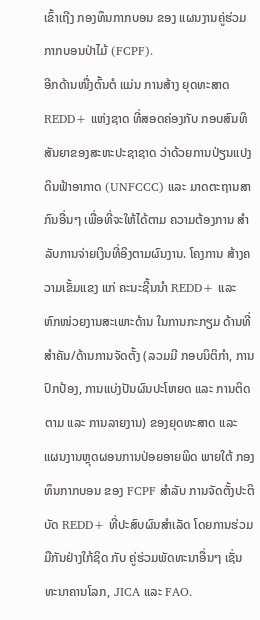ເຂົ້າເຖີງ ກອງທຶນກາກບອນ ຂອງ ແຜນງານຄູ່ຮ່ວມກາກບອນປ່າໄມ້ (FCPF).
ອີກດ້ານໜື່ງຕົ້ນຕໍ ແມ່ນ ການສ້າງ ຍຸດທະສາດ REDD+ ແຫ່ງຊາດ ທີ່ສອດຄ່ອງກັບ ກອບສົນທິສັນຍາຂອງສະຫະປະຊາຊາດ ວ່າດ້ວຍການປ່ຽນແປງດິນຟ້າອາກາດ (UNFCCC) ແລະ ມາດຕະຖານສາກົນອື່ນໆ ເພື່ອທີ່ຈະໃຫ້ໄດ້ຕາມ ຄວາມຕ້ອງການ ສໍາລັບການຈ່າຍເງິນທີ່ອິງຕາມຜົນງານ. ໂຄງການ ສ້າງຄວາມເຂັ້ມແຂງ ແກ່ ຄະນະຊີ້ນນໍາ REDD+ ແລະ ຫົກໜ່ວຍງານສະເພາະດ້ານ ໃນການກະກຽມ ດ້ານທີ່ສໍາຄັນ/ດ້ານການຈັດຕັ້ງ (ລວມມີ ກອບນິຕິກໍາ, ການປົກປ້ອງ, ການແບ່ງປັນຜົນປະໂຫຍດ ແລະ ການຕິດຕາມ ແລະ ການລາຍງານ) ຂອງຍຸດທະສາດ ແລະ ແຜນງານຫຼຸດຜອນການປ່ອຍອາຍພິດ ພາຍໃຕ້ ກອງທຶນກາກບອນ ຂອງ FCPF ສໍາລັບ ການຈັດຕັ້ງປະຕິບັດ REDD+ ທີ່ປະສົບຜົນສໍາເລັດ ໂດຍການຮ່ວມມືກັນຢ່າງໃກ້ຊິດ ກັບ ຄູ່ຮ່ວມພັດທະນາອື່ນໆ ເຊັ່ນ ທະນາຄານໂລກ, JICA ແລະ FAO.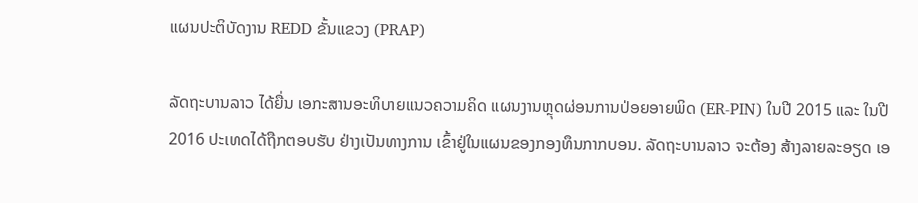ແຜນປະຕິບັດງານ REDD ຂັ້ນແຂວງ (PRAP)

ລັດຖະບານລາວ ໄດ້ຍື່ນ ເອກະສານອະທິບາຍແນວຄວາມຄິດ ແຜນງານຫຼຸດຜ່ອນການປ່ອຍອາຍພິດ (ER-PIN) ໃນປີ 2015 ແລະ ໃນປີ 2016 ປະເທດໄດ້ຖືກຕອບຮັບ ຢ່າງເປັນທາງການ ເຂົ້າຢູ່ໃນແຜນຂອງກອງທຶນກາກບອນ. ລັດຖະບານລາວ ຈະຕ້ອງ ສ້າງລາຍລະອຽດ ເອ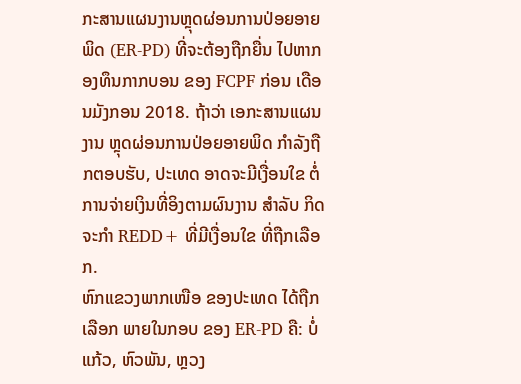ກະສານແຜນງານຫຼຸດຜ່ອນການປ່ອຍອາຍພິດ (ER-PD) ທີ່ຈະຕ້ອງຖືກຍື່ນ ໄປຫາກອງທຶນກາກບອນ ຂອງ FCPF ກ່ອນ ເດືອນມັງກອນ 2018. ຖ້າວ່າ ເອກະສານແຜນງານ ຫຼຸດຜ່ອນການປ່ອຍອາຍພິດ ກໍາລັງຖືກຕອບຮັບ, ປະເທດ ອາດຈະມີເງື່ອນໃຂ ຕໍ່ການຈ່າຍເງິນທີ່ອິງຕາມຜົນງານ ສໍາລັບ ກິດຈະກໍາ REDD+ ທີ່ມີເງື່ອນໃຂ ທີ່ຖືກເລືອກ.
ຫົກແຂວງພາກເໜືອ ຂອງປະເທດ ໄດ້ຖືກເລືອກ ພາຍໃນກອບ ຂອງ ER-PD ຄື: ບໍ່ແກ້ວ, ຫົວພັນ, ຫຼວງ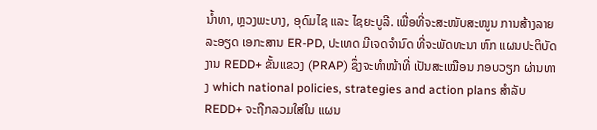ນໍ້າທາ, ຫຼວງພະບາງ, ອຸດົມໄຊ ແລະ ໄຊຍະບູລີ. ເພື່ອທີ່ຈະສະໜັບສະໜູນ ການສ້າງລາຍລະອຽດ ເອກະສານ ER-PD, ປະເທດ ມີເຈດຈໍານົດ ທີ່ຈະພັດທະນາ ຫົກ ແຜນປະຕິບັດງານ REDD+ ຂັ້ນແຂວງ (PRAP) ຊຶ່ງຈະທໍາໜ້າທີ່ ເປັນສະເໝືອນ ກອບວຽກ ຜ່ານທາງ which national policies, strategies and action plans ສໍາລັບ REDD+ ຈະຖືກລວມໃສ່ໃນ ແຜນ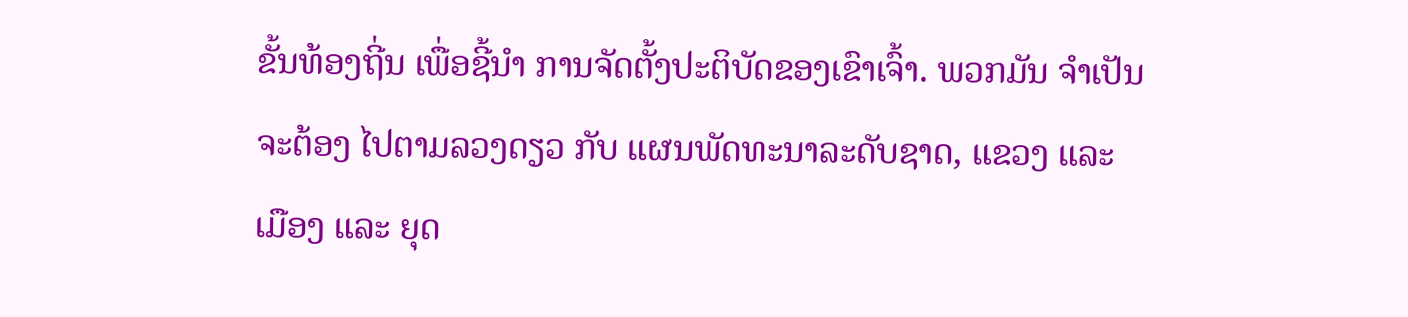ຂັ້ນທ້ອງຖີ່ນ ເພື່ອຊີ້ນໍາ ການຈັດຕັ້ງປະຕິບັດຂອງເຂົາເຈົ້າ. ພວກມັນ ຈໍາເປັນຈະຕ້ອງ ໄປຕາມລວງດຽວ ກັບ ແຜນພັດທະນາລະດັບຊາດ, ແຂວງ ແລະ ເມືອງ ແລະ ຍຸດ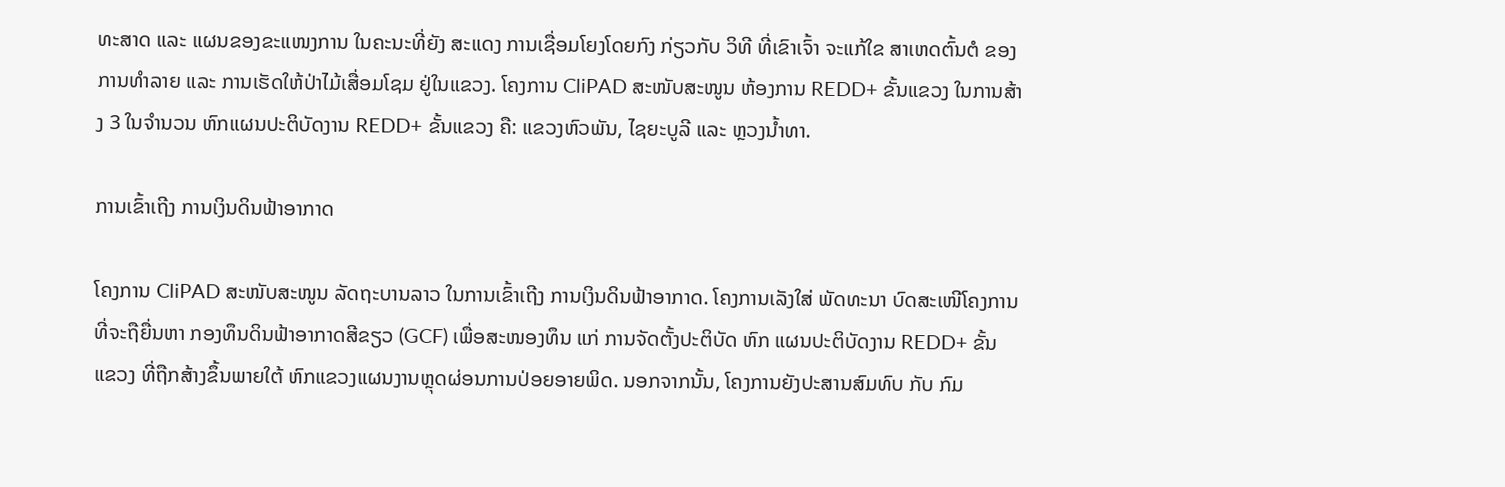ທະສາດ ແລະ ແຜນຂອງຂະແໜງການ ໃນຄະນະທີ່ຍັງ ສະແດງ ການເຊື່ອມໂຍງໂດຍກົງ ກ່ຽວກັບ ວິທີ ທີ່ເຂົາເຈົ້າ ຈະແກ້ໃຂ ສາເຫດຕົ້ນຕໍ ຂອງການທໍາລາຍ ແລະ ການເຮັດໃຫ້ປ່າໄມ້ເສື່ອມໂຊມ ຢູ່ໃນແຂວງ. ໂຄງການ CliPAD ສະໜັບສະໜູນ ຫ້ອງການ REDD+ ຂັ້ນແຂວງ ໃນການສ້າງ 3 ໃນຈໍານວນ ຫົກແຜນປະຕິບັດງານ REDD+ ຂັ້ນແຂວງ ຄື: ແຂວງຫົວພັນ, ໄຊຍະບູລີ ແລະ ຫຼວງນໍ້າທາ.

ການເຂົ້າເຖີງ ການເງິນດິນຟ້າອາກາດ

ໂຄງການ CliPAD ສະໜັບສະໜູນ ລັດຖະບານລາວ ໃນການເຂົ້າເຖີງ ການເງິນດິນຟ້າອາກາດ. ໂຄງການເລັງໃສ່ ພັດທະນາ ບົດສະເໜີໂຄງການ ທີ່ຈະຖືຍື່ນຫາ ກອງທຶນດິນຟ້າອາກາດສີຂຽວ (GCF) ເພື່ອສະໜອງທຶນ ແກ່ ການຈັດຕັ້ງປະຕິບັດ ຫົກ ແຜນປະຕິບັດງານ REDD+ ຂັ້ນແຂວງ ທີ່ຖືກສ້າງຂຶ້ນພາຍໃຕ້ ຫົກແຂວງແຜນງານຫຼຸດຜ່ອນການປ່ອຍອາຍພິດ. ນອກຈາກນັ້ນ, ໂຄງການຍັງປະສານສົມທົບ ກັບ ກົມ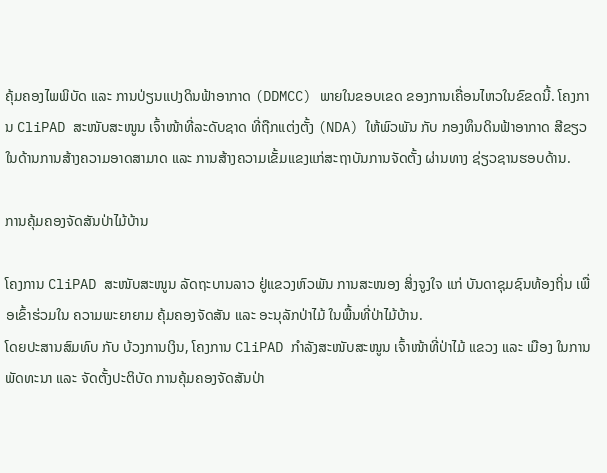ຄຸ້ມຄອງໄພພິບັດ ແລະ ການປ່ຽນແປງດິນຟ້າອາກາດ (DDMCC) ພາຍໃນຂອບເຂດ ຂອງການເຄື່ອນໄຫວໃນຂົຂດນີ້. ໂຄງການ CliPAD ສະໜັບສະໜູນ ເຈົ້າໜ້າທີ່ລະດັບຊາດ ທີ່ຖືກແຕ່ງຕັ້ງ (NDA) ໃຫ້ພົວພັນ ກັບ ກອງທຶນດິນຟ້າອາກາດ ສີຂຽວ ໃນດ້ານການສ້າງຄວາມອາດສາມາດ ແລະ ການສ້າງຄວາມເຂັ້ມແຂງແກ່ສະຖາບັນການຈັດຕັ້ງ ຜ່ານທາງ ຊ່ຽວຊານຮອບດ້ານ.

ການຄຸ້ມຄອງຈັດສັນປ່າໄມ້ບ້ານ

ໂຄງການ CliPAD ສະໜັບສະໜູນ ລັດຖະບານລາວ ຢູ່ແຂວງຫົວພັນ ການສະໜອງ ສິ່ງຈູງໃຈ ແກ່ ບັນດາຊຸມຊົນທ້ອງຖິ່ນ ເພື່ອເຂົ້າຮ່ວມໃນ ຄວາມພະຍາຍາມ ຄຸ້ມຄອງຈັດສັນ ແລະ ອະນຸລັກປ່າໄມ້ ໃນພື້ນທີ່ປ່າໄມ້ບ້ານ.
ໂດຍປະສານສົມທົບ ກັບ ບ້ວງການເງິນ, ໂຄງການ CliPAD ກໍາລັງສະໜັບສະໜູນ ເຈົ້າໜ້າທີ່ປ່າໄມ້ ແຂວງ ແລະ ເມືອງ ໃນການພັດທະນາ ແລະ ຈັດຕັ້ງປະຕິບັດ ການຄຸ້ມຄອງຈັດສັນປ່າ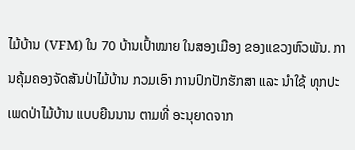ໄມ້ບ້ານ (VFM) ໃນ 70 ບ້ານເປົ້າໝາຍ ໃນສອງເມືອງ ຂອງແຂວງຫົວພັນ. ການຄຸ້ມຄອງຈັດສັນປ່າໄມ້ບ້ານ ກວມເອົາ ການປົກປັກຮັກສາ ແລະ ນໍາໃຊ້ ທຸກປະເພດປ່າໄມ້ບ້ານ ແບບຍືນນານ ຕາມທີ່ ອະນຸຍາດຈາກ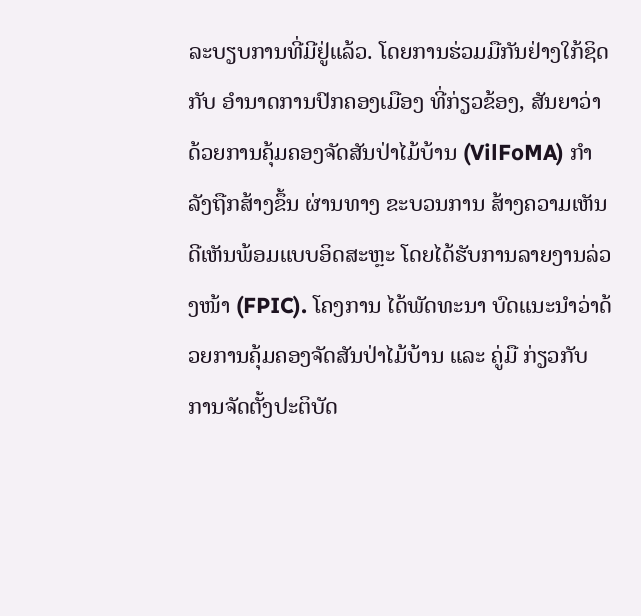ລະບຽບການທີ່ມີຢູ່ແລ້ວ. ໂດຍການຮ່ວມມືກັນຢ່າງໃກ້ຊິດ ກັບ ອໍານາດການປົກຄອງເມືອງ ທີ່ກ່ຽວຂ້ອງ, ສັນຍາວ່າດ້ວຍການຄຸ້ມຄອງຈັດສັນປ່າໄມ້ບ້ານ (VilFoMA) ກໍາລັງຖືກສ້າງຂຶ້ນ ຜ່ານທາງ ຂະບວນການ ສ້າງຄວາມເຫັນດີເຫັນພ້ອມແບບອິດສະຫຼະ ໂດຍໄດ້ຮັບການລາຍງານລ່ວງໜ້າ (FPIC). ໂຄງການ ໄດ້ພັດທະນາ ບົດແນະນໍາວ່າດ້ວຍການຄຸ້ມຄອງຈັດສັນປ່າໄມ້ບ້ານ ແລະ ຄູ່ມື ກ່ຽວກັບ ການຈັດຕັ້ງປະຕິບັດ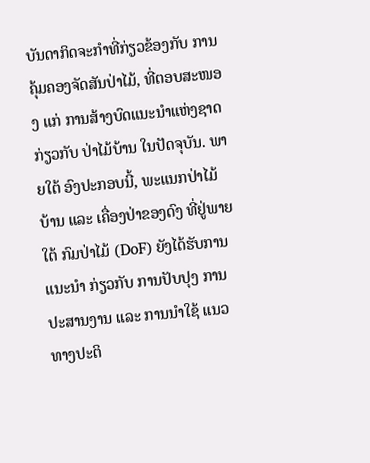ບັນດາກິດຈະກໍາທີ່ກ່ຽວຂ້ອງກັບ ການຄຸ້ມຄອງຈັດສັນປ່າໄມ້, ທີ່ຕອບສະໜອງ ແກ່ ການສ້າງບົດແນະນໍາແຫ່ງຊາດ ກ່ຽວກັບ ປ່າໄມ້ບ້ານ ໃນປັດຈຸບັນ. ພາຍໃຕ້ ອົງປະກອບນີ້, ພະແນກປ່າໄມ້ບ້ານ ແລະ ເຄື່ອງປ່າຂອງດົງ ທີ່ຢູ່ພາຍໃຕ້ ກົມປ່າໄມ້ (DoF) ຍັງໄດ້ຮັບການແນະນໍາ ກ່ຽວກັບ ການປັບປຸງ ການປະສານງານ ແລະ ການນໍາໃຊ້ ແນວທາງປະຕິ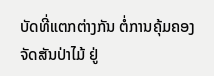ບັດທີ່ແຕກຕ່າງກັນ ຕໍ່ການຄຸ້ມຄອງຈັດສັນປ່າໄມ້ ຢູ່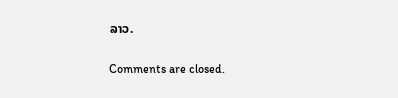ລາວ.

Comments are closed.